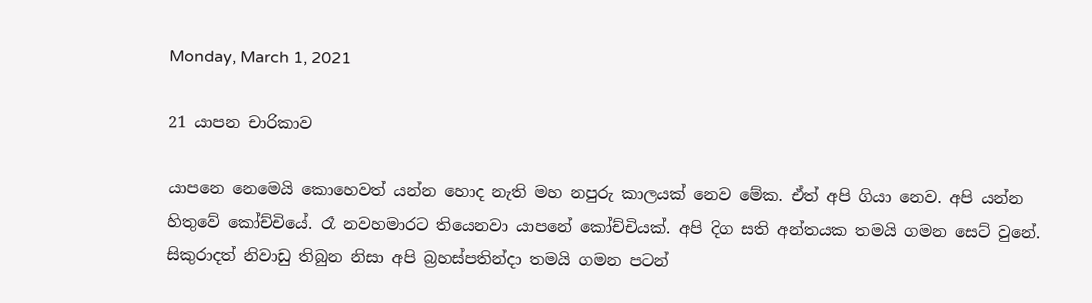Monday, March 1, 2021

21 යාපන චාරිකාව

යාපනෙ නෙමෙයි කොහෙවත් යන්න හොද නැති මහ නපුරු කාලයක් නෙව මේක. ඒත් අපි ගියා නෙව. අපි යන්න හිතුවේ කෝච්චියේ. රෑ නවහමාරට තියෙනවා යාපනේ කෝච්චියක්. අපි දිග සති අන්තයක තමයි ගමන සෙට් වුනේ. සිකුරාදත් නිවාඩු තිබුන නිසා අපි බ්‍රහස්පතින්දා තමයි ගමන පටන්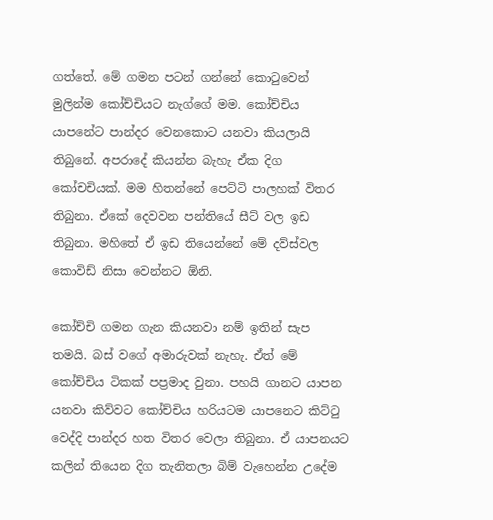ගත්තේ. මේ ගමන පටන් ගන්නේ කොටුවෙන් මුලින්ම කෝච්චියට නැග්ගේ මම. කෝච්චිය යාපනේට පාන්දර වෙනකොට යනවා කියලායි තිබුනේ. අපරාදේ කියන්න බැහැ ඒක දිග කෝචචියක්. මම හිතන්නේ පෙට්ටි පාලහක් විතර තිබුනා. ඒකේ දෙවවන පන්තියේ සීට් වල ඉඩ තිබුනා. මහිතේ ඒ ඉඩ තියෙන්නේ මේ දව්ස්වල කොවිඩ් නිසා වෙන්නට ඕනි.

කෝච්චි ගමන ගැන කියනවා නම් ඉතින් සැප තමයි. බස් වගේ අමාරුවක් නැහැ. ඒත් මේ කෝච්චිය ටිකක් පප්‍රමාද වුනා. පහයි ගානට යාපන යනවා කිව්වට කෝච්චිය හරියටම යාපනෙට කිට්ටු වෙද්දි පාන්දර හත විතර වෙලා තිබුනා. ඒ යාපනයට කලින් තියෙන දිග තැනිතලා බිම් වැහෙන්න උදේම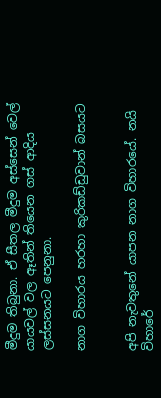මීදුම තිබුනා. ඒ සීතල මීදුම අස්සෙන් වෙල් යායවල් වල ඈතින් තියෙන ගස් ආදිය ලස්සනයට පෙනුනා.

නාග විහාරය හරහා කුරිකඩ්ඩුවාන් බසයට


අපි නැවතුනේ යාපන නාග විහාරයේ. නයි විහාරේ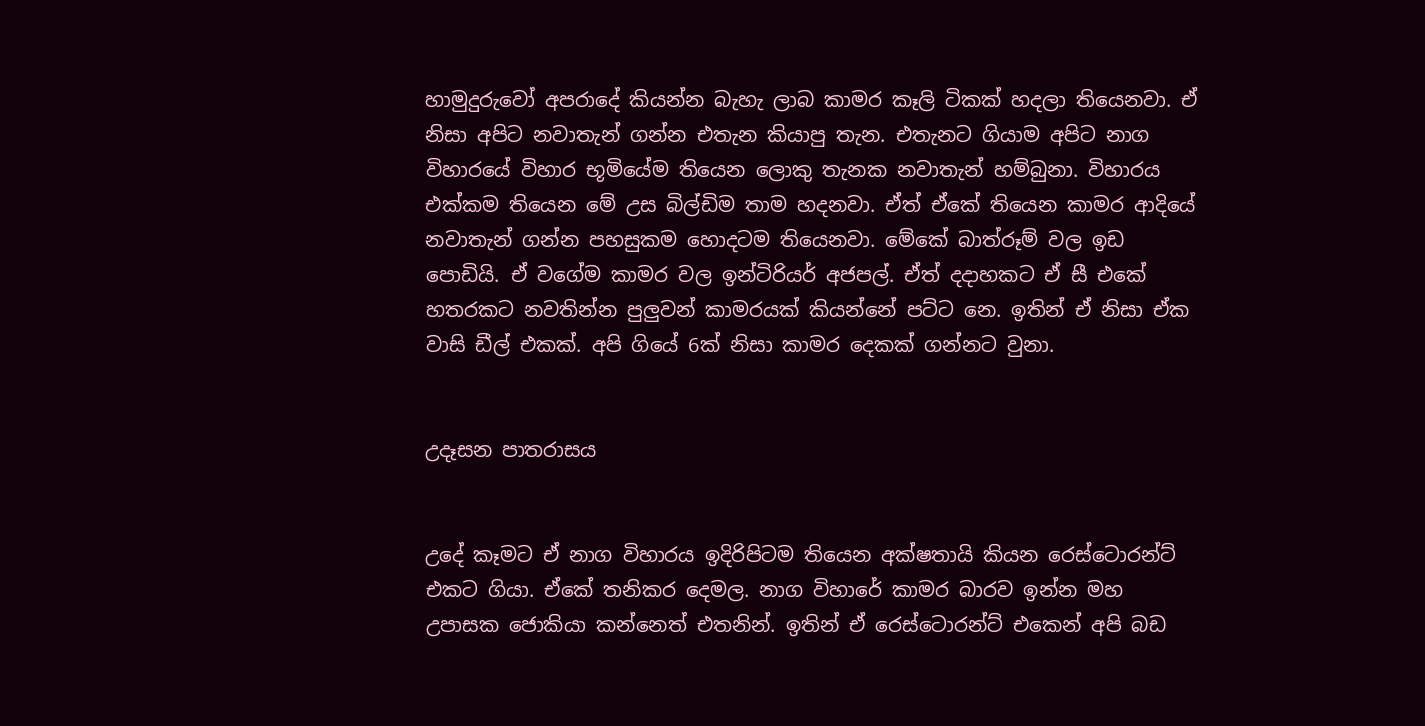හාමුදුරුවෝ අපරාදේ කියන්න බැහැ ලාබ කාමර කෑලි ටිකක් හදලා තියෙනවා. ඒ නිසා අපිට නවාතැන් ගන්න එතැන කියාපු තැන. එතැනට ගියාම අපිට නාග විහාරයේ විහාර භූමියේම තියෙන ලොකු තැනක නවාතැන් හම්බුනා. විහාරය එක්කම තියෙන මේ උස බිල්ඩිම තාම හදනවා. ඒත් ඒකේ තියෙන කාමර ආදියේ නවාතැන් ගන්න පහසුකම හොදටම තියෙනවා. මේකේ බාත්රූම් වල ඉඩ පොඩියි. ඒ වගේම කාමර වල ඉන්ටිරියර් අජපල්. ඒත් දදාහකට ඒ සී එකේ හතරකට නවතින්න පුලුවන් කාමරයක් කියන්නේ පට්ට නෙ. ඉතින් ඒ නිසා ඒක වාසි ඩීල් එකක්. අපි ගියේ 6ක් නිසා කාමර දෙකක් ගන්නට වුනා.


උදෑසන පාතරාසය


උදේ කෑමට ඒ නාග විහාරය ඉදිරිපිටම තියෙන අක්ෂතායි කියන රෙස්ටොරන්ට් එකට ගියා. ඒකේ තනිකර දෙමල. නාග විහාරේ කාමර බාරව ඉන්න මහ උපාසක ජොකියා කන්නෙත් එතනින්. ඉතින් ඒ රෙස්ටොරන්ට් එකෙන් අපි බඩ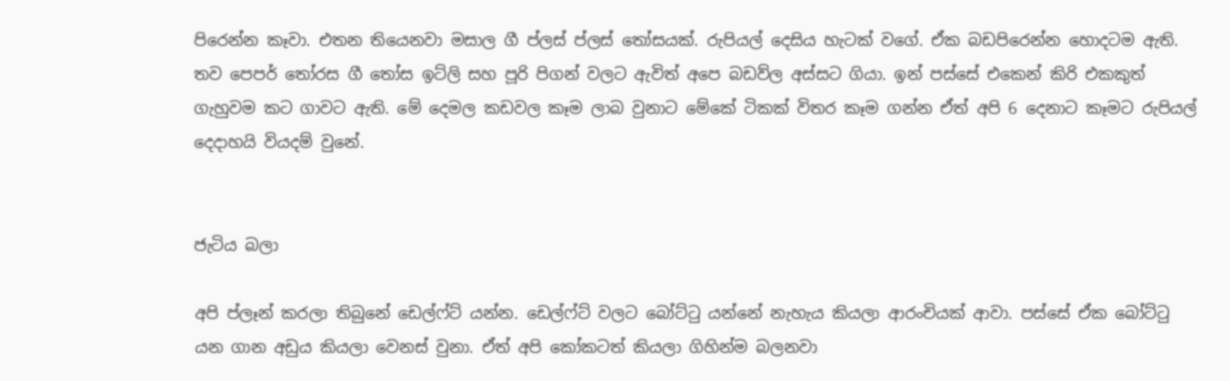පිරෙන්න කෑවා. එතන තියෙනවා මසාල ගී ප්ලස් ප්ලස් තෝසයක්. රුපියල් දෙසිය හැටක් වගේ. ඒක බඩපිරෙන්න හොදටම ඇති. තව පෙපර් තෝරස ගී තෝස ඉට්ලි සහ පූරි පිගන් වලට ඇවිත් අපෙ බඩව්ල අස්සට ගියා. ඉන් පස්සේ එකෙන් කිරි එකකුත් ගැහුවම කට ගාවට ඇති. මේ දෙමල කඩවල කෑම ලාබ වුනාට මේකේ ටිකක් විතර කෑම ගන්න ඒත් අපි 6 දෙනාට කෑමට රුපියල් දෙදාහයි වියදම් වුනේ.


ජැටිය බලා

අපි ප්ලෑන් කරලා තිබුනේ ඩෙල්ෆ්ට් යන්න. ඩෙල්ෆ්ට් වලට බෝට්ටු යන්නේ නැහැය කියලා ආරංචියක් ආවා. පස්සේ ඒක බෝට්ටු යන ගාන අඩුය කියලා වෙනස් වුනා. ඒත් අපි කෝකටත් කියලා ගිහින්ම බලනවා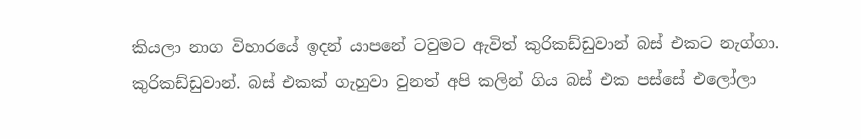කියලා නාග විහාරයේ ඉදන් යාපනේ ටවුමට ඇවිත් කුරිකඩ්ඩුවාන් බස් එකට නැග්ගා. කුරිකඩ්ඩුවාන්. බස් එකක් ගැහුවා වුනත් අපි කලින් ගිය බස් එක පස්සේ එලෝලා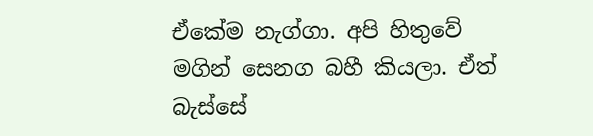ඒකේම නැග්ගා. අපි හිතුවේ මගින් සෙනග බහී කියලා. ඒත් බැස්සේ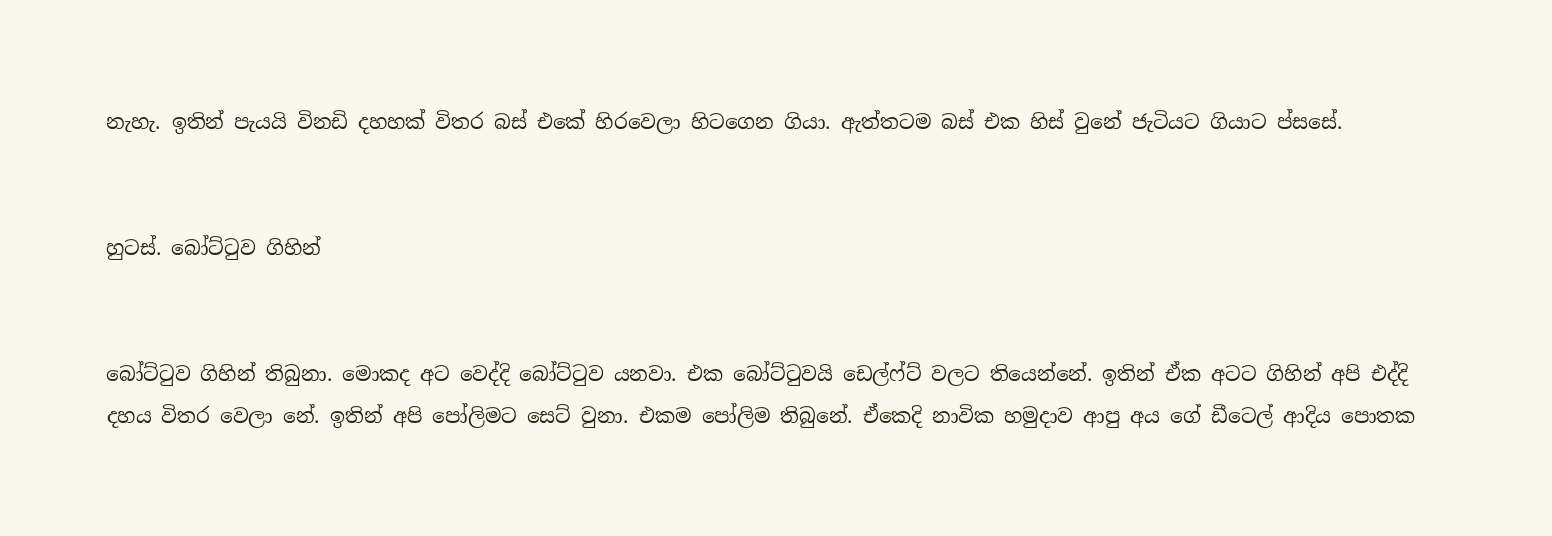නැහැ. ඉතින් පැයයි විනඩි දහහක් විතර බස් එකේ හිරවෙලා හිටගෙන ගියා. ඇත්තටම බස් එක හිස් වුනේ ජැටියට ගියාට ප්සසේ.


හුටස්. බෝට්ටුව ගිහින්


බෝට්ටුව ගිහින් තිබුනා. මොකද අට වෙද්දි බෝට්ටුව යනවා. එක බෝට්ටුවයි ඩෙල්ෆ්ට් වලට තියෙන්නේ. ඉතින් ඒක අටට ගිහින් අපි එද්දි දහය විතර වෙලා නේ. ඉතින් අපි පෝලිමට සෙට් වුනා. එකම පෝලිම තිබුනේ. ඒකෙදි නාවික හමුදාව ආපු අය ගේ ඩීටෙල් ආදිය පොතක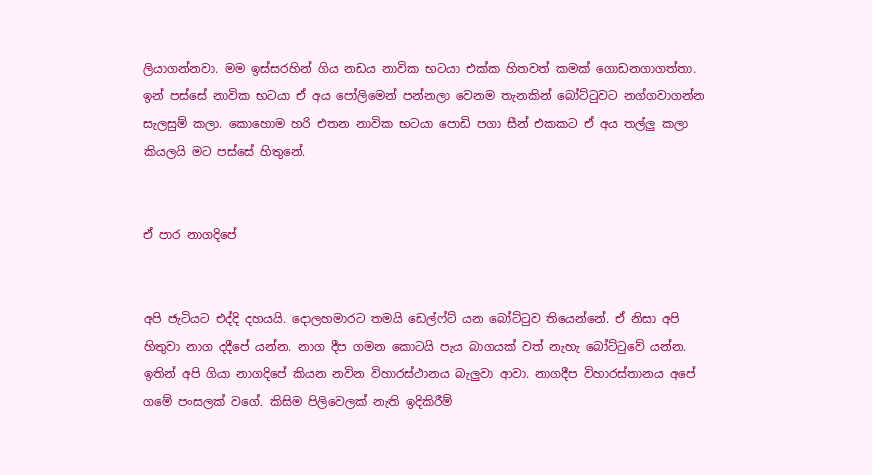ලියාගන්නවා. මම ඉස්සරහින් ගිය නඩය නාවික භටයා එක්ක හිතවත් කමක් ගොඩනගාගත්තා. ඉන් පස්සේ නාවික භටයා ඒ අය පෝලිමෙන් පන්නලා වෙනම තැනකින් බෝට්ටුවට නග්ගවාගන්න සැලසුම් කලා. කොහොම හරි එතන නාවික භටයා පොඩි පගා සීන් එකකට ඒ අය තල්ලු කලා කියලයි මට පස්සේ හිතුනේ.


ඒ පාර නාගදිපේ


අපි ජැටියට එද්දි දහයයි. දොලහමාරට තමයි ඩෙල්ෆ්ට් යන බෝට්ටුව තියෙන්නේ. ඒ නිසා අපි හිතුවා නාග දදීපේ යන්න. නාග දීප ගමන කොටයි පැය බාගයක් වත් නැහැ බෝට්ටුවේ යන්න. ඉතින් අපි ගියා නාගදිපේ කියන නවින විහාරස්ථානය බැලුවා ආවා. නාගදීප විහාරස්තානය අපේ ගමේ පංසලක් වගේ. කිසිම පිලිවෙලක් නැති ඉදිකිරීම්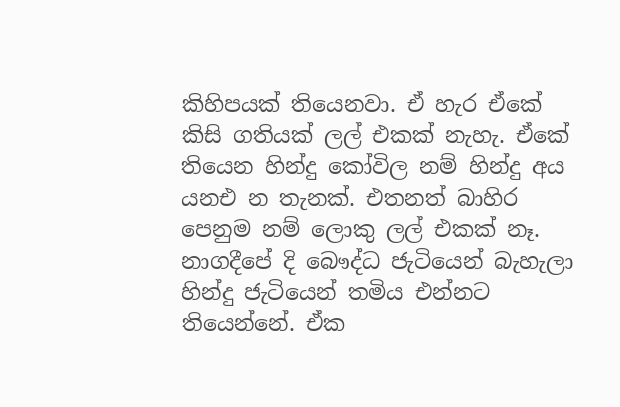කිහිපයක් තියෙනවා. ඒ හැර ඒකේ කිසි ගතියක් ලල් එකක් නැහැ. ඒකේ තියෙන හින්දු කෝවිල නම් හින්දු අය යනඑ න තැනක්. එතනත් බාහිර පෙනුම නම් ලොකු ලල් එකක් නෑ. නාගදීපේ දි බෞද්ධ ජැටියෙන් බැහැලා හින්දු ජැටියෙන් තමිය එන්නට තියෙන්නේ. ඒක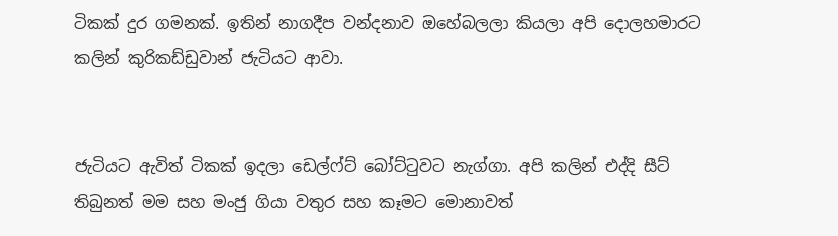ටිකක් දුර ගමනක්. ඉතින් නාගදීප වන්දනාව ඔහේබලලා කියලා අපි දොලහමාරට කලින් කුරිකඩ්ඩුවාන් ජැටියට ආවා.


ජැටියට ඇවිත් ටිකක් ඉදලා ඩෙල්ෆ්ට් බෝට්ටුවට නැග්ගා. අපි කලින් එද්දි සීට් තිබුනත් මම සහ මංජු ගියා වතුර සහ කෑමට මොනාවත්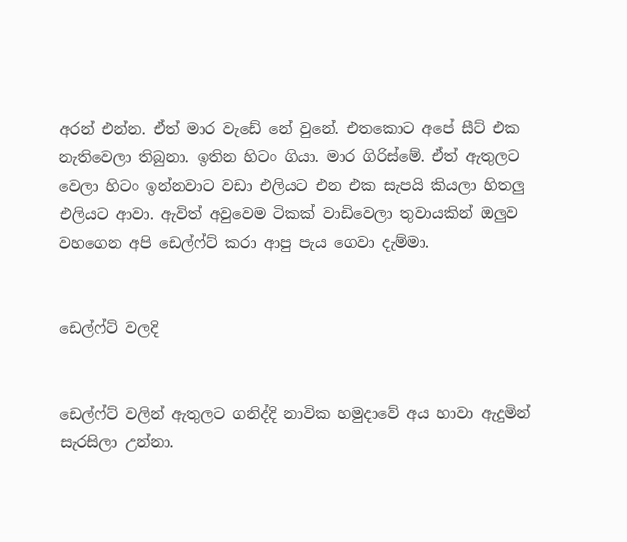අරන් එන්න. ඒත් මාර වැඩේ නේ වුනේ. එතකොට අපේ සීට් එක නැතිවෙලා තිබුනා. ඉතින හිටං ගියා. මාර ගිරිස්මේ. ඒත් ඇතුලට වෙලා හිටං ඉන්නවාට වඩා එලියට එන එක සැපයි කියලා හිතලු එලියට ආවා. ඇවිත් අවුවෙම ටිකක් වාඩිවෙලා තුවායකින් ඔලුව වහගෙන අපි ඩෙල්ෆ්ට් කරා ආපු පැය ගෙවා දැම්මා.


ඩෙල්ෆ්ට් වලදි


ඩෙල්ෆ්ට් වලින් ඇතුලට ගනිද්දි නාවික හමුදාවේ අය හාවා ඇදුමින් සැරසිලා උන්නා.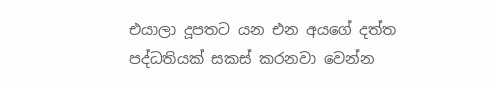එයාලා දූපතට යන එන අයගේ දත්ත පද්ධතියක් සකස් කරනවා වෙන්න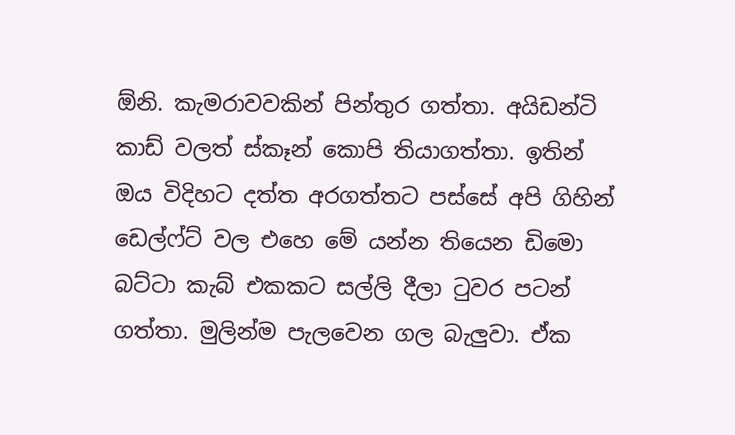ඕනි. කැමරාවවකින් පින්තුර ගත්තා. අයිඩන්ටි කාඩ් වලත් ස්කෑන් කොපි තියාගත්තා. ඉතින් ඔය විදිහට දත්ත අරගත්තට පස්සේ අපි ගිහින් ඩෙල්ෆ්ට් වල එහෙ මේ යන්න තියෙන ඩිමො බට්ටා කැබ් එකකට සල්ලි දීලා ටුවර පටන් ගත්තා. මුලින්ම පැලවෙන ගල බැලුවා. ඒක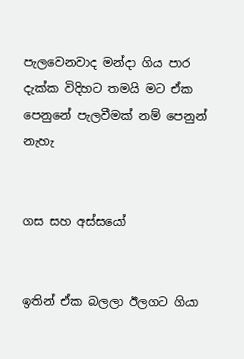පැලවෙනවාද මන්දා ගිය පාර දැක්ක විදිහට තමයි මට ඒක පෙනුනේ පැලවීමක් නම් පෙනුන් නැහැ


ගස සහ අස්සයෝ


ඉතින් ඒක බලලා ඊලගට ගියා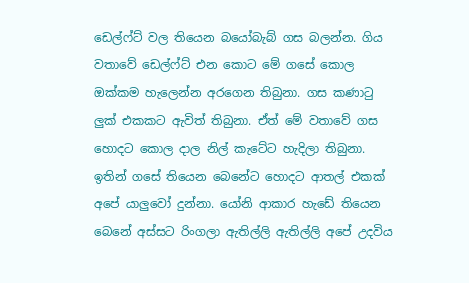ඩෙල්ෆ්ට් වල තියෙන බයෝබැබ් ගස බලන්න. ගිය වතාවේ ඩෙල්ෆ්ට් එන කොට මේ ගසේ කොල ඔක්කම හැලෙන්න අරගෙන තිබුනා. ගස කණාටු ලුක් එකකට ඇවිත් තිබුනා. ඒත් මේ වතාවේ ගස හොදට කොල දාල නිල් කැටේට හැදිලා තිබුනා. ඉතින් ගසේ තියෙන බෙනේට හොදට ආතල් එකක් අපේ යාලුවෝ දුන්නා. යෝනි ආකාර හැඩේ තියෙන බෙනේ අස්සට රිංගලා ඇතිල්ලි ඇතිල්ලි අපේ උදවිය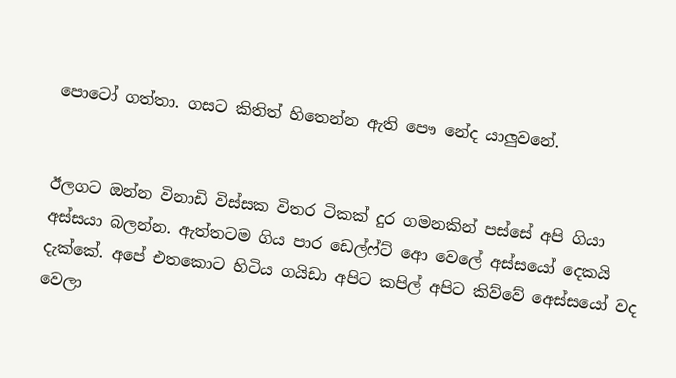පොටෝ ගත්තා. ගසට කිතිත් හිතෙන්න ඇති පෞ නේද යාලුවනේ.


ඊලගට ඔන්න විනාඩි විස්සක විතර ටිකක් දුර ගමනකින් පස්සේ අපි ගියා අස්සයා බලන්න. ඇත්තටම ගිය පාර ඩෙල්ෆ්ට් ආෙ වෙලේ අස්සයෝ දෙකයි දැක්කේ. අපේ එතකොට හිටිය ගයිඩා අපිට කපිල් අපිට කිව්වේ අෙස්සයෝ වද වෙලා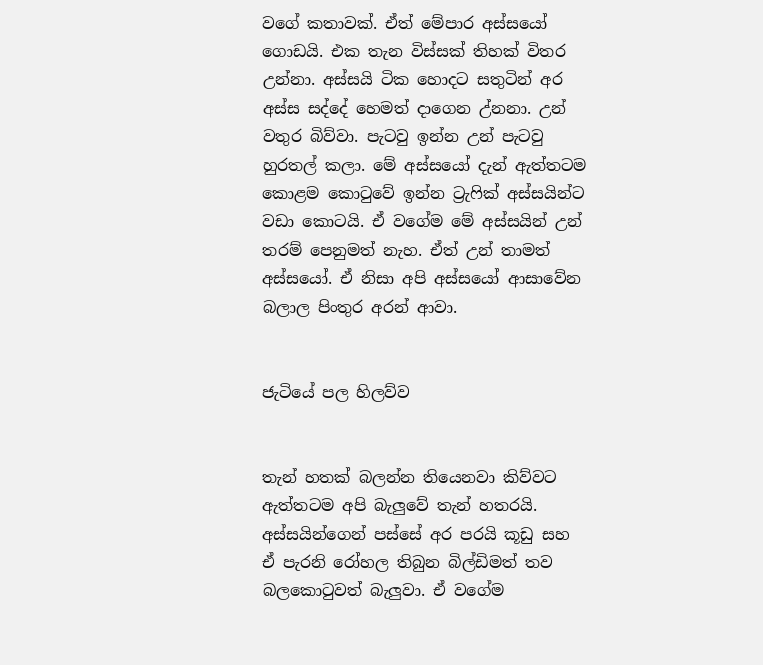වගේ කතාවක්. ඒත් මේපාර අස්සයෝ ගොඩයි. එක තැන විස්සක් තිහක් විතර උන්නා. අස්සයි ටික හොදට සතුටින් අර අස්ස සද්දේ හෙමත් දාගෙන උ්නනා. උන් වතුර බිව්වා. පැටවු ඉන්න උන් පැටවු හුරතල් කලා. මේ අස්සයෝ දැන් ඇත්තටම කොළම කොටුවේ ඉන්න ට්‍රැෆික් අස්සයින්ට වඩා කොටයි. ඒ වගේම මේ අස්සයින් උන් තරම් පෙනුමත් නැහ. ඒත් උන් තාමත් අස්සයෝ. ඒ නිසා අපි අස්සයෝ ආසාවේන බලාල පිංතුර අරන් ආවා.


ජැටියේ පල හිලව්ව


තැන් හතක් බලන්න තියෙනවා කිව්වට ඇත්තටම අපි බැලුවේ තැන් හතරයි. අස්සයින්ගෙන් පස්සේ අර පරයි කූඩු සහ ඒ පැරනි රෝහල තිබුන බිල්ඩිමත් තව බලකොටුවත් බැලුවා. ඒ වගේම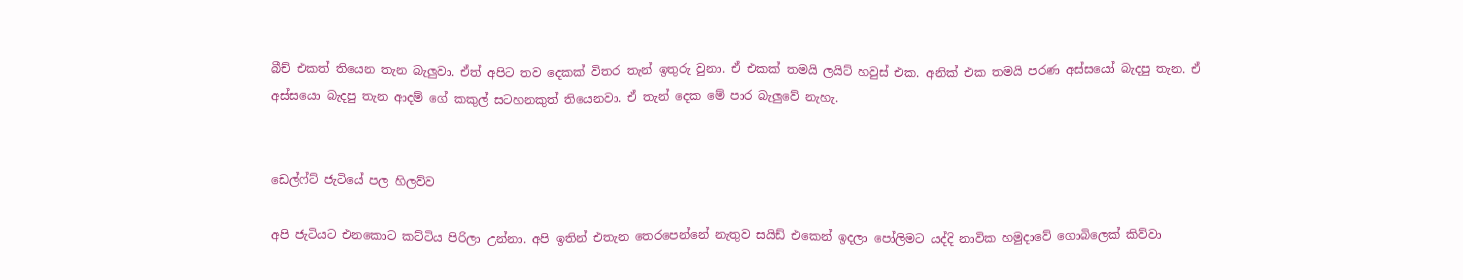බීච් එකත් තියෙන තැන බැලුවා. ඒත් අපිට තව දෙකක් විතර තැන් ඉතුරු වුනා. ඒ එකක් තමයි ලයිට් හවුස් එක. අනික් එක තමයි පරණ අස්සයෝ බැදපු තැන. ඒ අස්සයො බැදපු තැන ආදම් ගේ කකුල් සටහනකුත් තියෙනවා. ඒ තැන් දෙක මේ පාර බැලුවේ නැහැ.


ඩෙල්ෆ්ට් ජැටියේ පල හිලව්ව

අපි ජැටියට එනකොට කට්ටිය පිරිලා උන්නා. අපි ඉතින් එතැන තෙරපෙන්නේ නැතුව සයිඩ් එකෙන් ඉදලා පෝලිමට යද්දි නාවික හමුදාවේ ගොබිලෙක් කිව්වා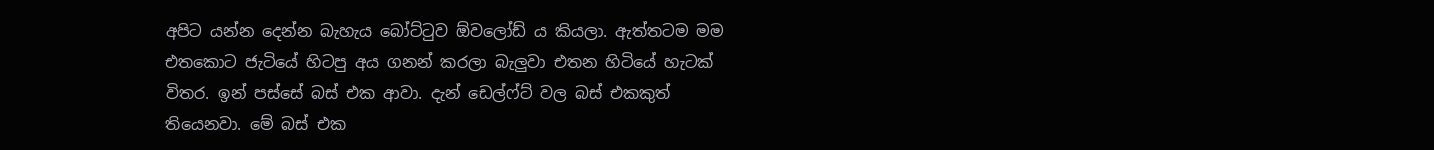අපිට යන්න දෙන්න බැහැය බෝට්ටුව ඕවලෝඩ් ය කියලා. ඇත්තටම මම එතකොට ජැටියේ හිටපු අය ගනන් කරලා බැලුවා එතන හිටියේ හැටක් විතර. ඉන් පස්සේ බස් එක ආවා. දැන් ඩෙල්ෆ්ට් වල බස් එකකුත් තියෙනවා. මේ බස් එක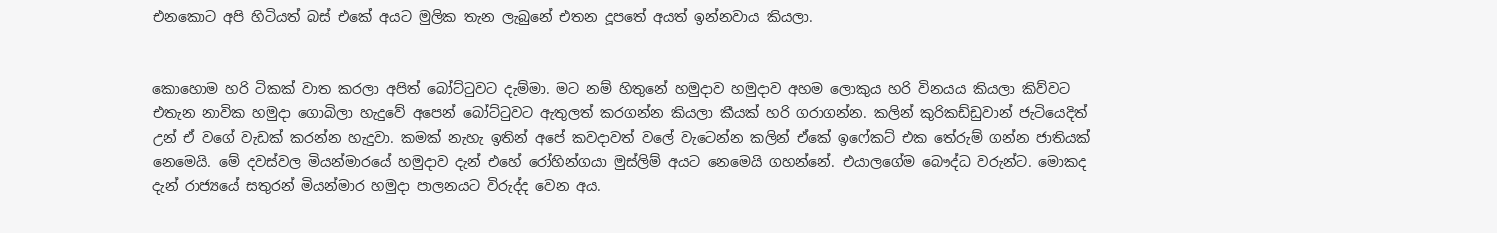එනකොට අපි හිටියත් බස් එකේ අයට මුලික තැන ලැබුනේ එතන දූපතේ අයත් ඉන්නවාය කියලා.


කොහොම හරි ටිකක් වාත කරලා අපිත් බෝට්ටුවට දැම්මා. මට නම් හිතුනේ හමුදාව හමුදාව අහම ලොකුය හරි විනයය කියලා කිව්වට එතැන නාවික හමුදා ගොබිලා හැදුවේ අපෙන් බෝට්ටුවට ඇතුලත් කරගන්න කියලා කීයක් හරි ගරාගන්න. කලින් කුරිකඩ්ඩුවාන් ජැටියෙදිත් උන් ඒ වගේ වැඩක් කරන්න හැදුවා. කමක් නැහැ ඉතින් අපේ කවදාවත් වලේ වැටෙන්න කලින් ඒකේ ඉෆේකට් එක තේරුම් ගන්න ජාතියක් නෙමෙයි. මේ දවස්වල මියන්මාරයේ හමුදාව දැන් එහේ රෝහින්ගයා මුස්ලිම් අයට නෙමෙයි ගහන්නේ. එයාලගේම බෞද්ධ වරුන්ට. මොකද දැන් රාජ්‍යයේ සතුරන් මියන්මාර හමුදා පාලනයට විරුද්ද වෙන අය.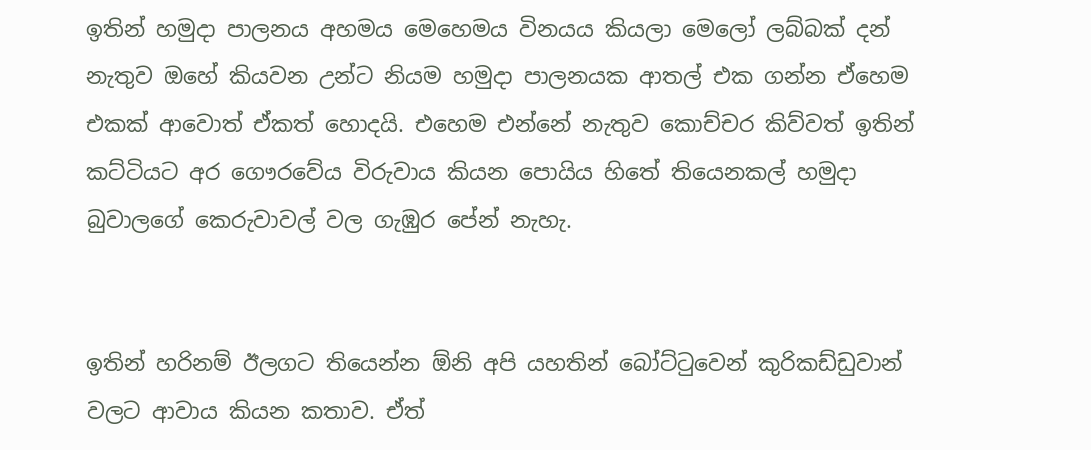ඉතින් හමුදා පාලනය අහමය මෙහෙමය විනයය කියලා මෙලෝ ලබ්බක් දන් නැතුව ඔහේ කියවන උන්ට නියම හමුදා පාලනයක ආතල් එක ගන්න ඒහෙම එකක් ආවොත් ඒකත් හොදයි. එහෙම එන්නේ නැතුව කොච්චර කිව්වත් ඉතින් කට්ටියට අර ගෞරවේය විරුවාය කියන පොයිය හිතේ තියෙනකල් හමුදා බුවාලගේ කෙරුවාවල් වල ගැඹුර පේන් නැහැ.


ඉතින් හරිනම් ඊලගට තියෙන්න ඕනි අපි යහතින් බෝට්ටුවෙන් කුරිකඩ්ඩුවාන් වලට ආවාය කියන කතාව. ඒත්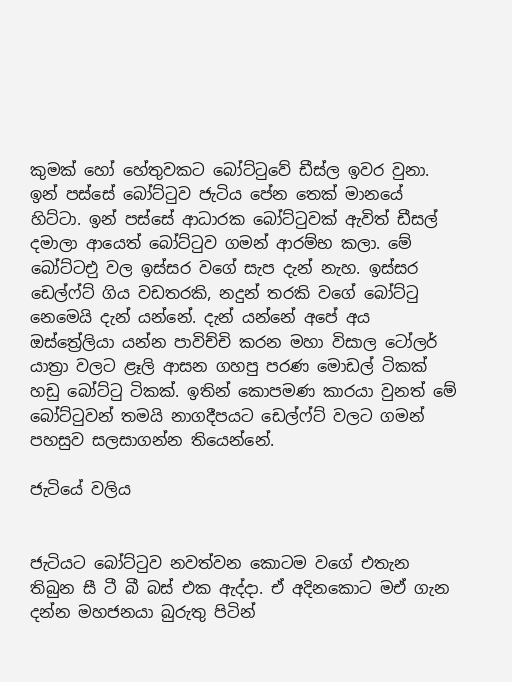කුමක් හෝ හේතුවකට බෝට්ටුවේ ඩීස්ල ඉවර වුනා. ඉන් පස්සේ බෝට්ටුව ජැටිය පේන තෙක් මානයේ හිට්ටා. ඉන් පස්සේ ආධාරක බෝට්ටුවක් ඇවිත් ඩීසල් දමාලා ආයෙත් බෝට්ටුව ගමන් ආරම්භ කලා. මේ බෝට්ටඑු වල ඉස්සර වගේ සැප දැන් නැහ. ඉස්සර ඩෙල්ෆ්ට් ගිය වඩතරකි, නදුන් තරකි වගේ බෝට්ටු නෙමෙයි දැන් යන්නේ. දැන් යන්නේ අපේ අය ඔස්ත්‍රේලියා යන්න පාවිච්චි කරන මහා විසාල ටෝලර් යාත්‍රා වලට ළෑලි ආසන ගහපු පරණ මොඩල් ටිකක් හඩු බෝට්ටු ටිකක්. ඉතින් කොපමණ කාරයා වුනත් මේ බෝට්ටුවන් තමයි නාගදීපයට ඩෙල්ෆ්ට් වලට ගමන් පහසුව සලසාගන්න තියෙන්නේ.

ජැටියේ වලිය


ජැටියට බෝට්ටුව නවත්වන කොටම වගේ එතැන තිබුන සී ටී බී බස් එක ඇද්දා. ඒ අදිනකොට මඒ ගැන දන්න මහජනයා බුරුතු පිටින්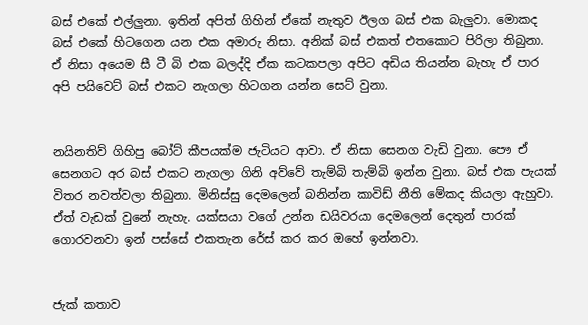බස් එකේ එල්ලුනා. ඉතින් අපිත් ගිහින් ඒකේ නැතුව ඊලග බස් එක බැලුවා. මොකද බස් එකේ හිටගෙන යන එක අමාරු නිසා. අනික් බස් එකත් එතකොට පිරිලා තිබුනා. ඒ නිසා අයෙම සී ටී බි එක බලද්දි ඒක කටකපලා අපිට අඩිය තියන්න බැහැ ඒ පාර අපි පයිවෙට් බස් එකට නැගලා හිටගන යන්න සෙට් වුනා.


නයිනතිව් ගිහිපු බෝට් කීපයක්ම ජැටියට ආවා. ඒ නිසා සෙනග වැඩි වුනා. පෞ ඒ සෙනගට අර බස් එකට නැගලා ගිනි අව්වේ තැම්බි තැම්බි ඉන්න වුනා. බස් එක පැයක් විතර නවත්වලා තිබුනා. මිනිස්සු දෙමලෙන් බනින්න කාවිඩ් නීති මේකද කියලා ඇහුවා. ඒත් වැඩක් වුනේ නැහැ. යක්සයා වගේ උන්න ඩයිවරයා දෙමලෙන් දෙතුන් පාරක් ගොරවනවා ඉන් පස්සේ එකතැන රේස් කර කර ඔහේ ඉන්නවා.


ජැක් කතාව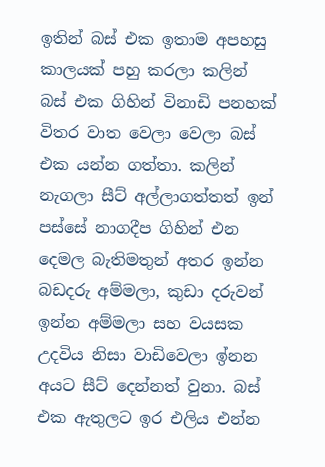ඉතින් බස් එක ඉතාම අපහසු කාලයක් පහු කරලා කලින් බස් එක ගිහින් විනාඩි පනහක් විතර වාත වෙලා වෙලා බස් එක යන්න ගත්තා. කලින් නැගලා සීට් අල්ලාගත්තත් ඉන් පස්සේ නාගදීප ගිහින් එන දෙමල බැතිමතුන් අතර ඉන්න බඩදරු අම්මලා, කුඩා දරුවන් ඉන්න අම්මලා සහ වයසක උදවිය නිසා වාඩිවෙලා ඉ්නන අයට සීට් දෙන්නත් වුනා. බස් එක ඇතුලට ඉර එලිය එන්න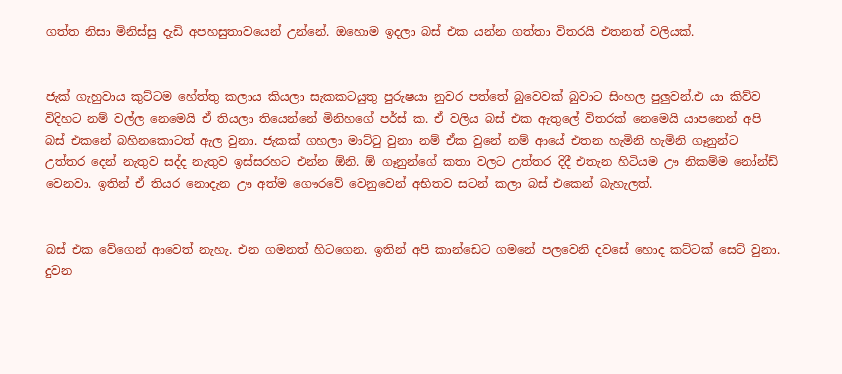ගත්ත නිසා මිනිස්සු දැඩි අපහසුතාවයෙන් උන්නේ. ඔහොම ඉදලා බස් එක යන්න ගත්තා විතරයි එතනත් වලියක්.


ජැක් ගැහුවාය කුට්ටම හේත්තු කලාය කියලා සැකකටයුතු පුරුෂයා නුවර පත්තේ බුවෙවක් බුවාට සිංහල පුලුවන්.එ යා කිව්ව විදිහට නම් වල්ල නෙමෙයි ඒ තියලා තියෙන්නේ මිනිහගේ පර්ස් ක. ඒ වලිය බස් එක ඇතුලේ විතරක් නෙමෙයි යාපනෙන් අපි බස් එකනේ බහිනකොටත් ඇල වුනා. ජැකක් ගහලා මාට්ටු වුනා නම් ඒක වුනේ නම් ආයේ එතන හැමිනි හැමිනි ගෑනුන්ට උත්තර දෙන් නැතුව සද්ද නැතුව ඉස්සරහට එන්න ඕනි. ඕ ගෑනුන්ගේ කතා වලට උත්තර දිදී එතැන හිටියම ඌ නිකම්ම නෝන්ඩ් වෙනවා. ඉතින් ඒ තියර නොදැන ඌ අත්ම ගෞරවේ වෙනුවෙන් අභිතව සටන් කලා බස් එකෙන් බැහැලත්.


බස් එක වේගෙන් ආවෙත් නැහැ. එන ගමනත් හිටගෙන. ඉතින් අපි කාන්ඩෙට ගමනේ පලවෙනි දවසේ හොද කට්ටක් සෙට් වුනා. දුවන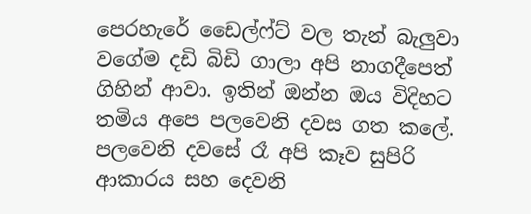පෙරහැරේ ඩෛල්ෆ්ට් වල තැන් බැලුවා වගේම දඩි බිඩි ගාලා අපි නාගදීපෙත් ගිහින් ආවා. ඉතින් ඔන්න ඔය විදිහට තමිය අපෙ පලවෙනි දවස ගත කලේ. පලවෙනි දවසේ රෑ අපි කෑව සුපිරි ආකාරය සහ දෙවනි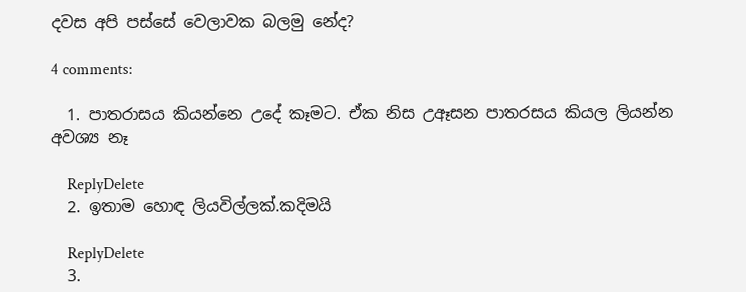දවස අපි පස්සේ වෙලාවක බලමු නේද?

4 comments:

  1. පාතරාසය කියන්නෙ උදේ කෑමට. ඒක නිස උඈසන පාතරසය කියල ලියන්න අවශ්‍ය නෑ

    ReplyDelete
  2. ඉතාම හොඳ ලියවිල්ලක්.කදිමයි

    ReplyDelete
  3.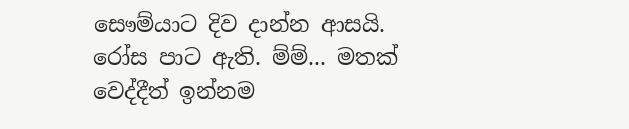සෞම්යාට දිව දාන්න ආසයි. රෝස පාට ඇති. ම්ම්... මතක් වෙද්දීත් ඉන්නම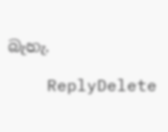බැහැ.

    ReplyDelete